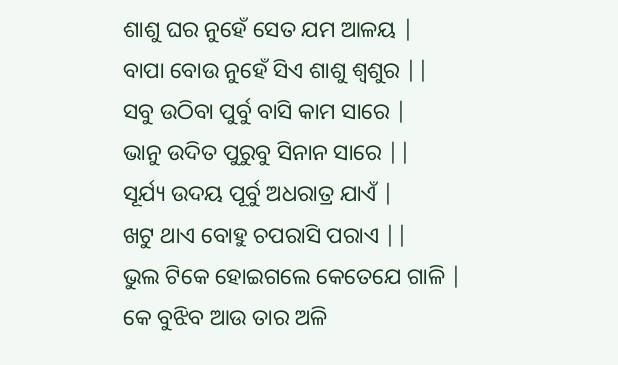ଶାଶୁ ଘର ନୁହେଁ ସେତ ଯମ ଆଳୟ |
ବାପା ବୋଉ ନୁହେଁ ସିଏ ଶାଶୁ ଶ୍ୱଶୁର ||
ସବୁ ଉଠିବା ପୁର୍ବୁ ବାସି କାମ ସାରେ |
ଭାନୁ ଉଦିତ ପୁରୁବୁ ସିନାନ ସାରେ ||
ସୂର୍ଯ୍ୟ ଉଦୟ ପୂର୍ବୁ ଅଧରାତ୍ର ଯାଏଁ |
ଖଟୁ ଥାଏ ବୋହୁ ଚପରାସି ପରାଏ ||
ଭୁଲ ଟିକେ ହୋଇଗଲେ କେତେଯେ ଗାଳି |
କେ ବୁଝିବ ଆଉ ତାର ଅଳି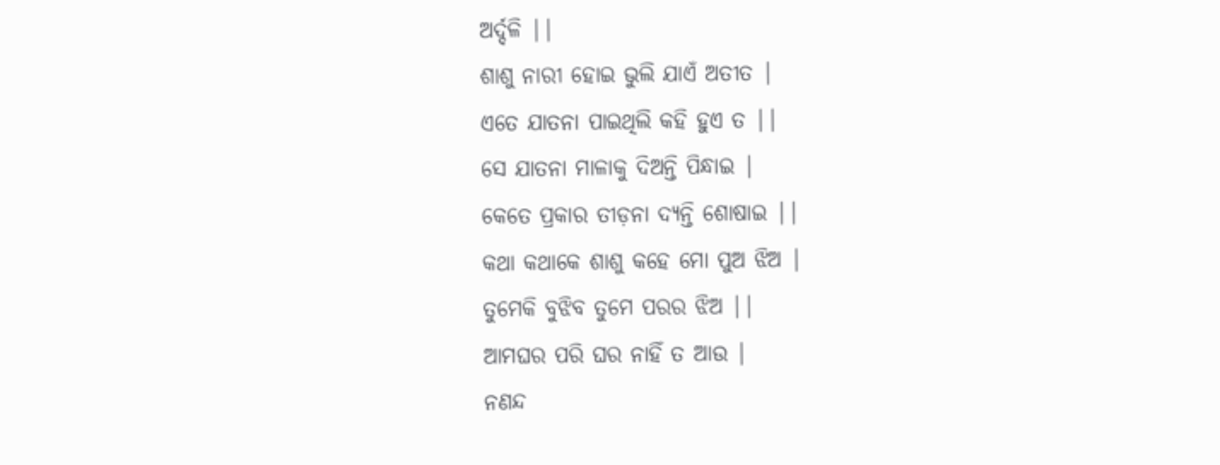ଅର୍ଦ୍ଦଳି ||
ଶାଶୁ ନାରୀ ହୋଇ ଭୁଲି ଯାଏଁ ଅତୀତ |
ଏତେ ଯାତନା ପାଇଥିଲି କହି ହୁଏ ତ ||
ସେ ଯାତନା ମାଳାକୁ ଦିଅନ୍ତି ପିନ୍ଧାଇ |
କେତେ ପ୍ରକାର ତୀଡ଼ନା ଦ୍ୟନ୍ତି ଶୋଷାଇ ||
କଥା କଥାକେ ଶାଶୁ କହେ ମୋ ପୁଅ ଝିଅ |
ତୁମେକି ବୁଝିବ ତୁମେ ପରର ଝିଅ ||
ଆମଘର ପରି ଘର ନାହିଁ ତ ଆଉ |
ନଣନ୍ଦ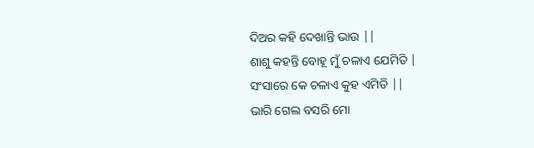ଦିଅର କହି ଦେଖାନ୍ତି ଭାଉ ||
ଶାଶୁ କହନ୍ତି ବୋହୂ ମୁଁ ଚଳାଏ ଯେମିତି |
ସଂସାରେ କେ ଚଳାଏ କୁହ ଏମିତି ||
ଭାରି ଗେଲ ବସରି ମୋ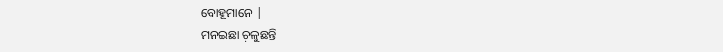ବୋହୂମାନେ |
ମନଇଛା ଚ଼ଳୁଛନ୍ତି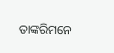ତାଙ୍କରିମନେ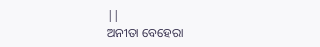||
ଅନୀତା ବେହେରା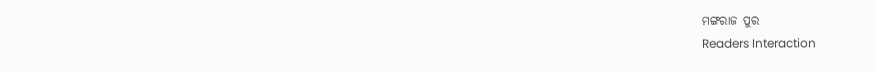ମଙ୍ଗରାଜ ପୁର
Readers Interaction